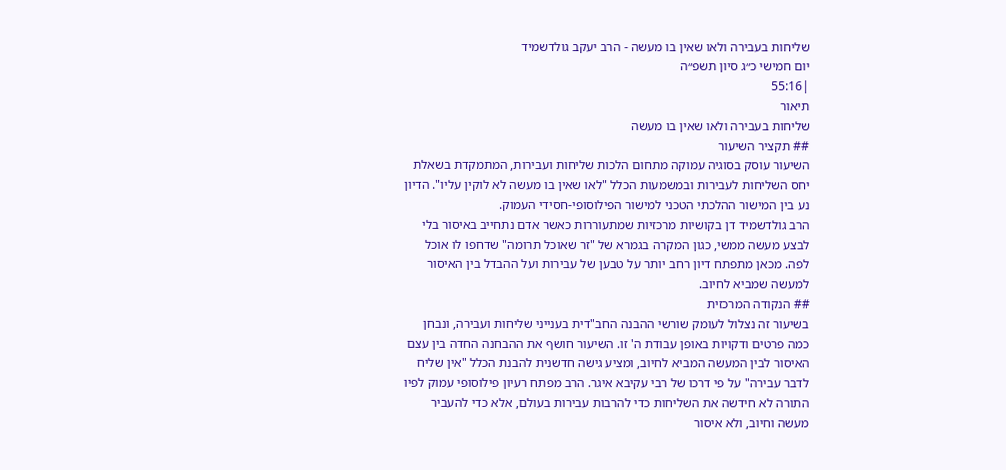שליחות בעבירה ולאו שאין בו מעשה - הרב יעקב גולדשמיד
יום חמישי כ״ג סיון תשפ״ה
|55:16
תיאור
שליחות בעבירה ולאו שאין בו מעשה
## תקציר השיעור
השיעור עוסק בסוגיה עמוקה מתחום הלכות שליחות ועבירות, המתמקדת בשאלת יחס השליחות לעבירות ובמשמעות הכלל "לאו שאין בו מעשה לא לוקין עליו". הדיון נע בין המישור ההלכתי הטכני למישור הפילוסופי-חסידי העמוק.
הרב גולדשמיד דן בקושיות מרכזיות שמתעוררות כאשר אדם נתחייב באיסור בלי לבצע מעשה ממשי, כגון המקרה בגמרא של "זר שאוכל תרומה" שדחפו לו אוכל לפה. מכאן מתפתח דיון רחב יותר על טבען של עבירות ועל ההבדל בין האיסור למעשה שמביא לחיוב.
## הנקודה המרכזית
בשיעור זה נצלול לעומק שורשי ההבנה החב"דית בענייני שליחות ועבירה, ונבחן כמה פרטים ודקויות באופן עבודת ה' זו. השיעור חושף את ההבחנה החדה בין עצם האיסור לבין המעשה המביא לחיוב, ומציע גישה חדשנית להבנת הכלל "אין שליח לדבר עבירה" על פי דרכו של רבי עקיבא איגר. הרב מפתח רעיון פילוסופי עמוק לפיו התורה לא חידשה את השליחות כדי להרבות עבירות בעולם, אלא כדי להעביר מעשה וחיוב, ולא איסור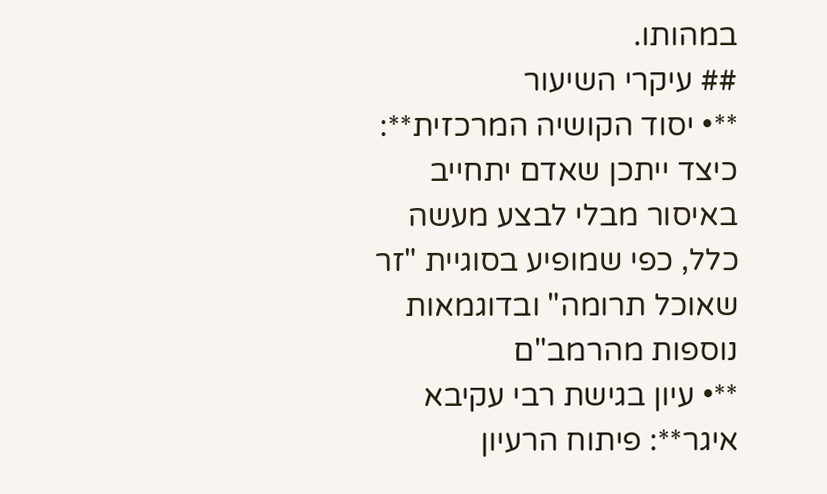במהותו.
## עיקרי השיעור
**• יסוד הקושיה המרכזית**: כיצד ייתכן שאדם יתחייב באיסור מבלי לבצע מעשה כלל, כפי שמופיע בסוגיית "זר שאוכל תרומה" ובדוגמאות נוספות מהרמב"ם
**• עיון בגישת רבי עקיבא איגר**: פיתוח הרעיון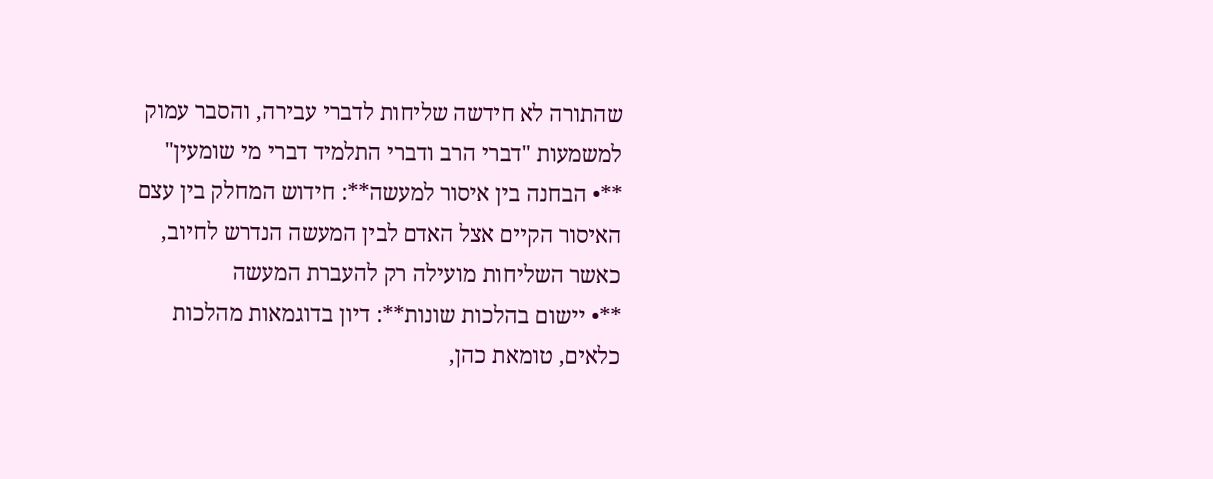שהתורה לא חידשה שליחות לדברי עבירה, והסבר עמוק למשמעות "דברי הרב ודברי התלמיד דברי מי שומעין"
**• הבחנה בין איסור למעשה**: חידוש המחלק בין עצם האיסור הקיים אצל האדם לבין המעשה הנדרש לחיוב, כאשר השליחות מועילה רק להעברת המעשה
**• יישום בהלכות שונות**: דיון בדוגמאות מהלכות כלאים, טומאת כהן,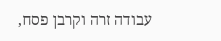עבודה זרה וקרבן פסח,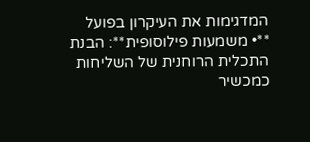המדגימות את העיקרון בפועל
**• משמעות פילוסופית**: הבנת התכלית הרוחנית של השליחות כמכשיר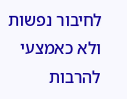לחיבור נפשות ולא כאמצעי להרבות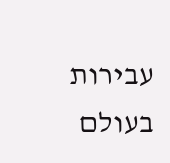עבירות בעולם